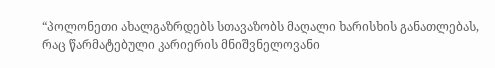“პოლონეთი ახალგაზრდებს სთავაზობს მაღალი ხარისხის განათლებას, რაც წარმატებული კარიერის მნიშვნელოვანი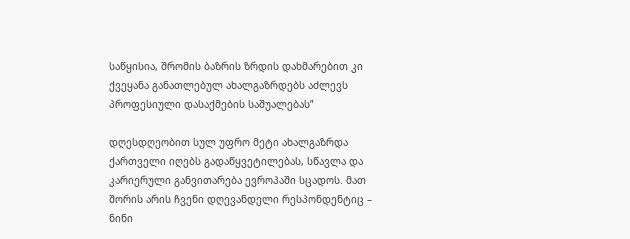საწყისია, შრომის ბაზრის ზრდის დახმარებით კი ქვეყანა განათლებულ ახალგაზრდებს აძლევს პროფესიული დასაქმების საშუალებას”

დღესდღეობით სულ უფრო მეტი ახალგაზრდა ქართველი იღებს გადაწყვეტილებას, სწავლა და კარიერული განვითარება ევროპაში სცადოს. მათ შორის არის ჩვენი დღევანდელი რესპონდენტიც – ნინი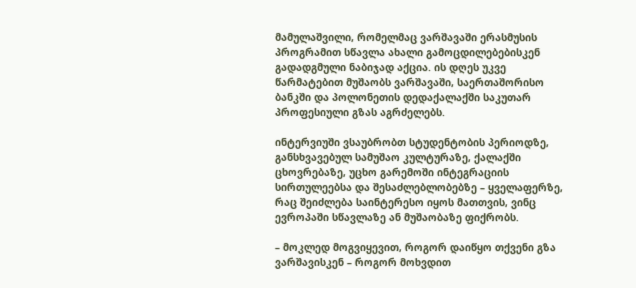მამულაშვილი, რომელმაც ვარშავაში ერასმუსის პროგრამით სწავლა ახალი გამოცდილებებისკენ გადადგმული ნაბიჯად აქცია. ის დღეს უკვე წარმატებით მუშაობს ვარშავაში, საერთაშორისო ბანკში და პოლონეთის დედაქალაქში საკუთარ პროფესიული გზას აგრძელებს.

ინტერვიუში ვსაუბრობთ სტუდენტობის პერიოდზე, განსხვავებულ სამუშაო კულტურაზე, ქალაქში ცხოვრებაზე, უცხო გარემოში ინტეგრაციის სირთულეებსა და შესაძლებლობებზე – ყველაფერზე, რაც შეიძლება საინტერესო იყოს მათთვის, ვინც ევროპაში სწავლაზე ან მუშაობაზე ფიქრობს.

– მოკლედ მოგვიყევით, როგორ დაიწყო თქვენი გზა ვარშავისკენ – როგორ მოხვდით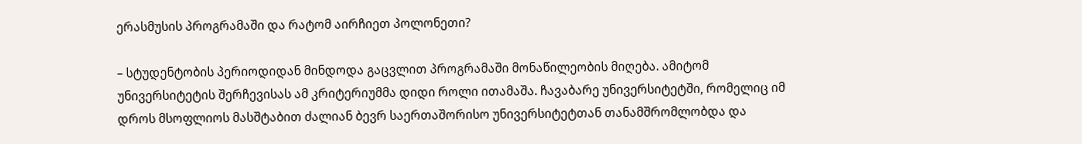ერასმუსის პროგრამაში და რატომ აირჩიეთ პოლონეთი?

– სტუდენტობის პერიოდიდან მინდოდა გაცვლით პროგრამაში მონაწილეობის მიღება. ამიტომ უნივერსიტეტის შერჩევისას ამ კრიტერიუმმა დიდი როლი ითამაშა. ჩავაბარე უნივერსიტეტში, რომელიც იმ დროს მსოფლიოს მასშტაბით ძალიან ბევრ საერთაშორისო უნივერსიტეტთან თანამშრომლობდა და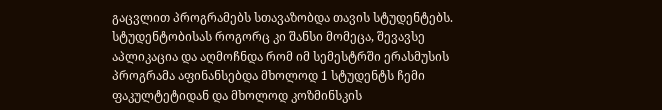გაცვლით პროგრამებს სთავაზობდა თავის სტუდენტებს. სტუდენტობისას როგორც კი შანსი მომეცა, შევავსე აპლიკაცია და აღმოჩნდა რომ იმ სემესტრში ერასმუსის პროგრამა აფინანსებდა მხოლოდ 1 სტუდენტს ჩემი ფაკულტეტიდან და მხოლოდ კოზმინსკის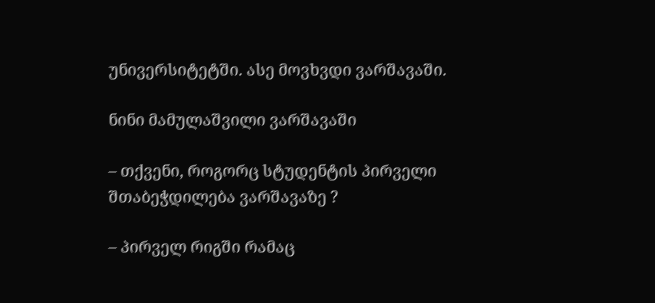უნივერსიტეტში. ასე მოვხვდი ვარშავაში.

ნინი მამულაშვილი ვარშავაში

– თქვენი, როგორც სტუდენტის პირველი შთაბეჭდილება ვარშავაზე ?

– პირველ რიგში რამაც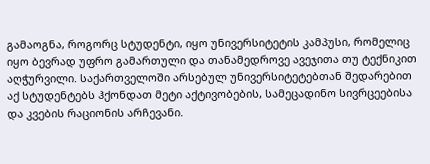გამაოგნა, როგორც სტუდენტი, იყო უნივერსიტეტის კამპუსი, რომელიც იყო ბევრად უფრო გამართული და თანამედროვე ავეჯითა თუ ტექნიკით აღჭურვილი. საქართველოში არსებულ უნივერსიტეტებთან შედარებით აქ სტუდენტებს ჰქონდათ მეტი აქტივობების, სამეცადინო სივრცეებისა და კვების რაციონის არჩევანი.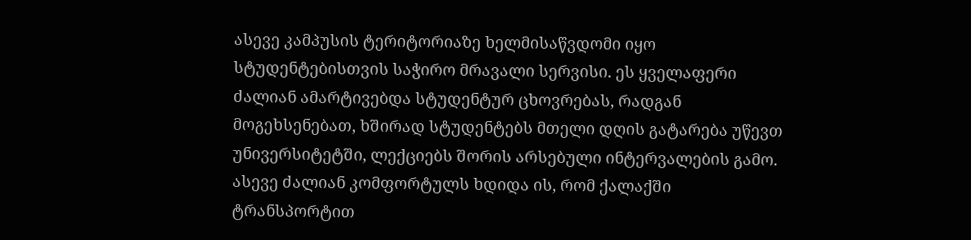ასევე კამპუსის ტერიტორიაზე ხელმისაწვდომი იყო სტუდენტებისთვის საჭირო მრავალი სერვისი. ეს ყველაფერი ძალიან ამარტივებდა სტუდენტურ ცხოვრებას, რადგან მოგეხსენებათ, ხშირად სტუდენტებს მთელი დღის გატარება უწევთ უნივერსიტეტში, ლექციებს შორის არსებული ინტერვალების გამო. ასევე ძალიან კომფორტულს ხდიდა ის, რომ ქალაქში ტრანსპორტით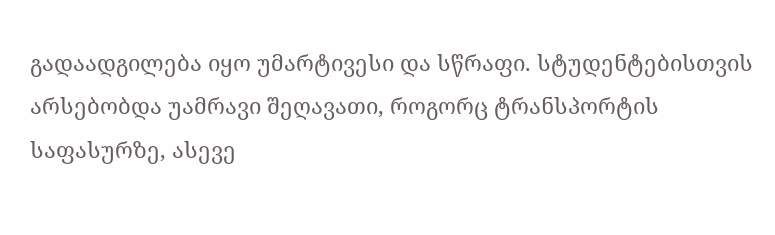გადაადგილება იყო უმარტივესი და სწრაფი. სტუდენტებისთვის არსებობდა უამრავი შეღავათი, როგორც ტრანსპორტის საფასურზე, ასევე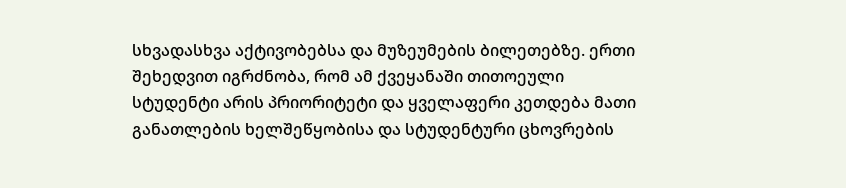სხვადასხვა აქტივობებსა და მუზეუმების ბილეთებზე. ერთი შეხედვით იგრძნობა, რომ ამ ქვეყანაში თითოეული სტუდენტი არის პრიორიტეტი და ყველაფერი კეთდება მათი განათლების ხელშეწყობისა და სტუდენტური ცხოვრების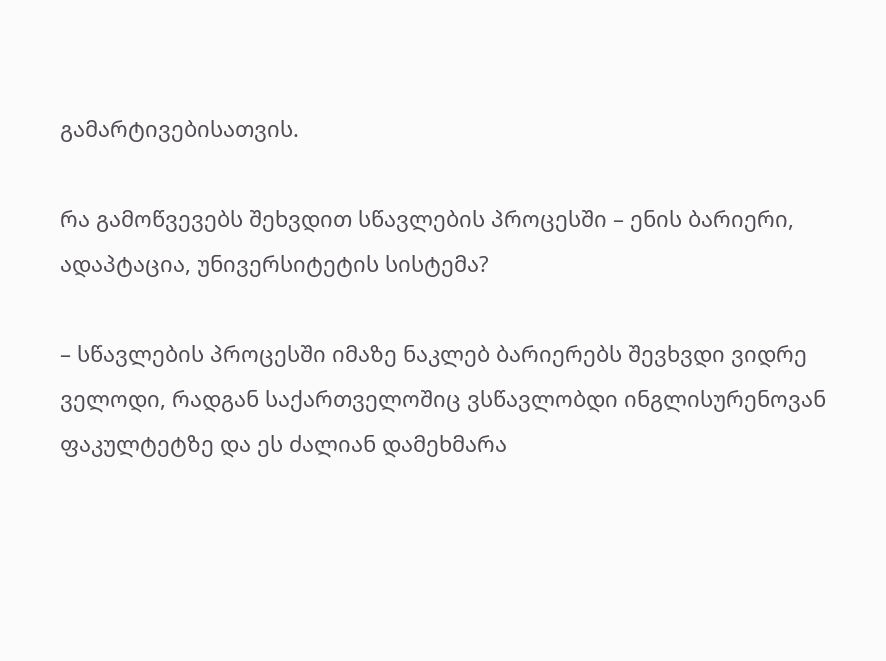გამარტივებისათვის.

რა გამოწვევებს შეხვდით სწავლების პროცესში – ენის ბარიერი, ადაპტაცია, უნივერსიტეტის სისტემა?

– სწავლების პროცესში იმაზე ნაკლებ ბარიერებს შევხვდი ვიდრე ველოდი, რადგან საქართველოშიც ვსწავლობდი ინგლისურენოვან ფაკულტეტზე და ეს ძალიან დამეხმარა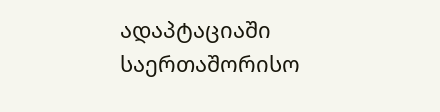ადაპტაციაში საერთაშორისო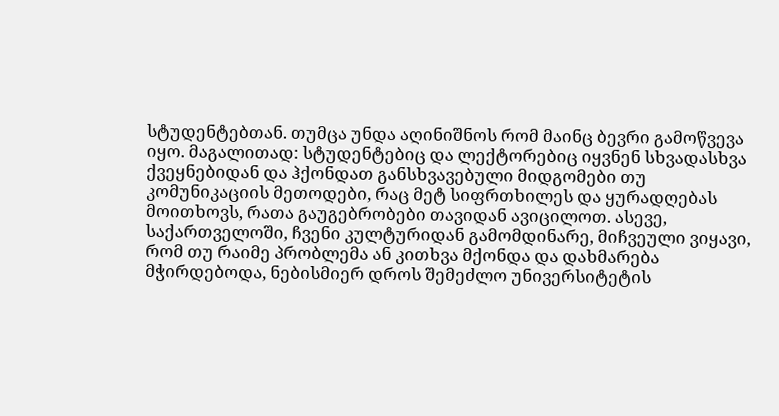სტუდენტებთან. თუმცა უნდა აღინიშნოს რომ მაინც ბევრი გამოწვევა იყო. მაგალითად: სტუდენტებიც და ლექტორებიც იყვნენ სხვადასხვა ქვეყნებიდან და ჰქონდათ განსხვავებული მიდგომები თუ კომუნიკაციის მეთოდები, რაც მეტ სიფრთხილეს და ყურადღებას მოითხოვს, რათა გაუგებრობები თავიდან ავიცილოთ. ასევე, საქართველოში, ჩვენი კულტურიდან გამომდინარე, მიჩვეული ვიყავი, რომ თუ რაიმე პრობლემა ან კითხვა მქონდა და დახმარება მჭირდებოდა, ნებისმიერ დროს შემეძლო უნივერსიტეტის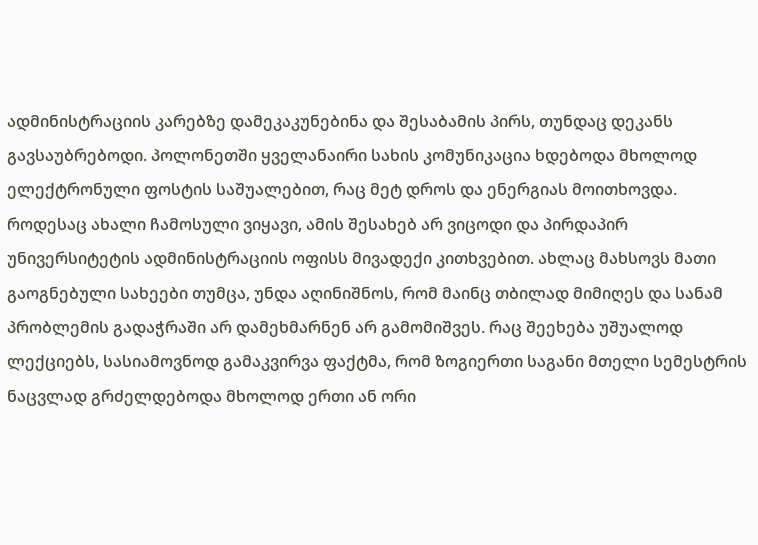ადმინისტრაციის კარებზე დამეკაკუნებინა და შესაბამის პირს, თუნდაც დეკანს გავსაუბრებოდი. პოლონეთში ყველანაირი სახის კომუნიკაცია ხდებოდა მხოლოდ ელექტრონული ფოსტის საშუალებით, რაც მეტ დროს და ენერგიას მოითხოვდა. როდესაც ახალი ჩამოსული ვიყავი, ამის შესახებ არ ვიცოდი და პირდაპირ უნივერსიტეტის ადმინისტრაციის ოფისს მივადექი კითხვებით. ახლაც მახსოვს მათი გაოგნებული სახეები თუმცა, უნდა აღინიშნოს, რომ მაინც თბილად მიმიღეს და სანამ პრობლემის გადაჭრაში არ დამეხმარნენ არ გამომიშვეს. რაც შეეხება უშუალოდ ლექციებს, სასიამოვნოდ გამაკვირვა ფაქტმა, რომ ზოგიერთი საგანი მთელი სემესტრის ნაცვლად გრძელდებოდა მხოლოდ ერთი ან ორი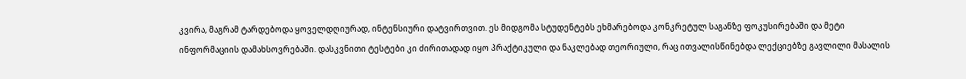კვირა, მაგრამ ტარდებოდა ყოველდღიურად, ინტენსიური დატვირთვით. ეს მიდგომა სტუდენტებს ეხმარებოდა კონკრეტულ საგანზე ფოკუსირებაში და მეტი ინფორმაციის დამახსოვრებაში. დასკვნითი ტესტები კი ძირითადად იყო პრაქტიკული და ნაკლებად თეორიული, რაც ითვალისწინებდა ლექციებზე გავლილი მასალის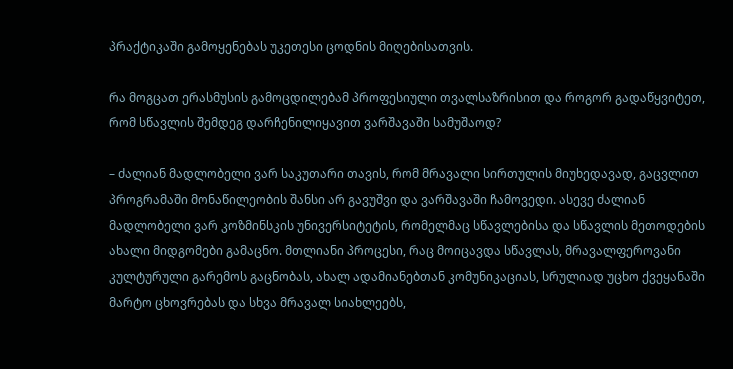პრაქტიკაში გამოყენებას უკეთესი ცოდნის მიღებისათვის.

რა მოგცათ ერასმუსის გამოცდილებამ პროფესიული თვალსაზრისით და როგორ გადაწყვიტეთ, რომ სწავლის შემდეგ დარჩენილიყავით ვარშავაში სამუშაოდ?

– ძალიან მადლობელი ვარ საკუთარი თავის, რომ მრავალი სირთულის მიუხედავად, გაცვლით პროგრამაში მონაწილეობის შანსი არ გავუშვი და ვარშავაში ჩამოვედი. ასევე ძალიან მადლობელი ვარ კოზმინსკის უნივერსიტეტის, რომელმაც სწავლებისა და სწავლის მეთოდების ახალი მიდგომები გამაცნო. მთლიანი პროცესი, რაც მოიცავდა სწავლას, მრავალფეროვანი კულტურული გარემოს გაცნობას, ახალ ადამიანებთან კომუნიკაციას, სრულიად უცხო ქვეყანაში მარტო ცხოვრებას და სხვა მრავალ სიახლეებს,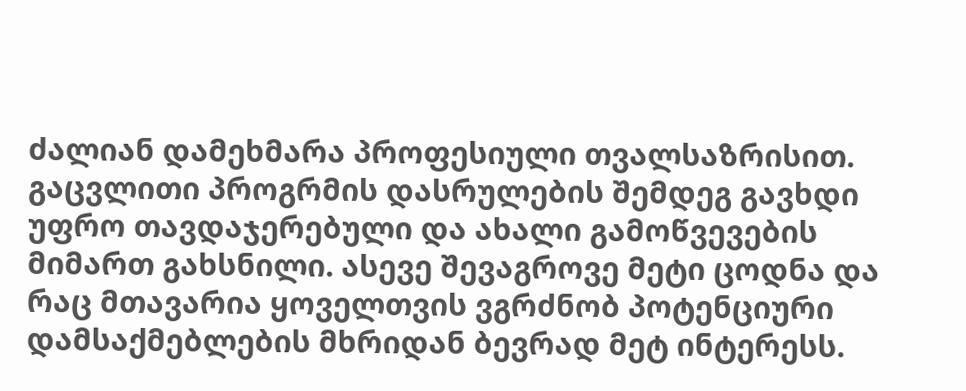ძალიან დამეხმარა პროფესიული თვალსაზრისით. გაცვლითი პროგრმის დასრულების შემდეგ გავხდი უფრო თავდაჯერებული და ახალი გამოწვევების მიმართ გახსნილი. ასევე შევაგროვე მეტი ცოდნა და რაც მთავარია ყოველთვის ვგრძნობ პოტენციური დამსაქმებლების მხრიდან ბევრად მეტ ინტერესს.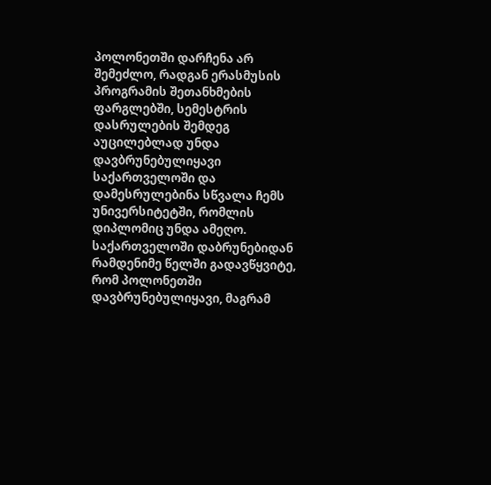პოლონეთში დარჩენა არ შემეძლო, რადგან ერასმუსის პროგრამის შეთანხმების ფარგლებში, სემესტრის დასრულების შემდეგ აუცილებლად უნდა დავბრუნებულიყავი საქართველოში და დამესრულებინა სწვალა ჩემს უნივერსიტეტში, რომლის დიპლომიც უნდა ამეღო. საქართველოში დაბრუნებიდან რამდენიმე წელში გადავწყვიტე, რომ პოლონეთში დავბრუნებულიყავი, მაგრამ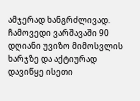ამჯერად ხანგრძლივად. ჩამოვედი ვარშავაში 90 დღიანი უვიზო მიმოსვლის ხარჯზე და აქტიურად დავიწყე ისეთი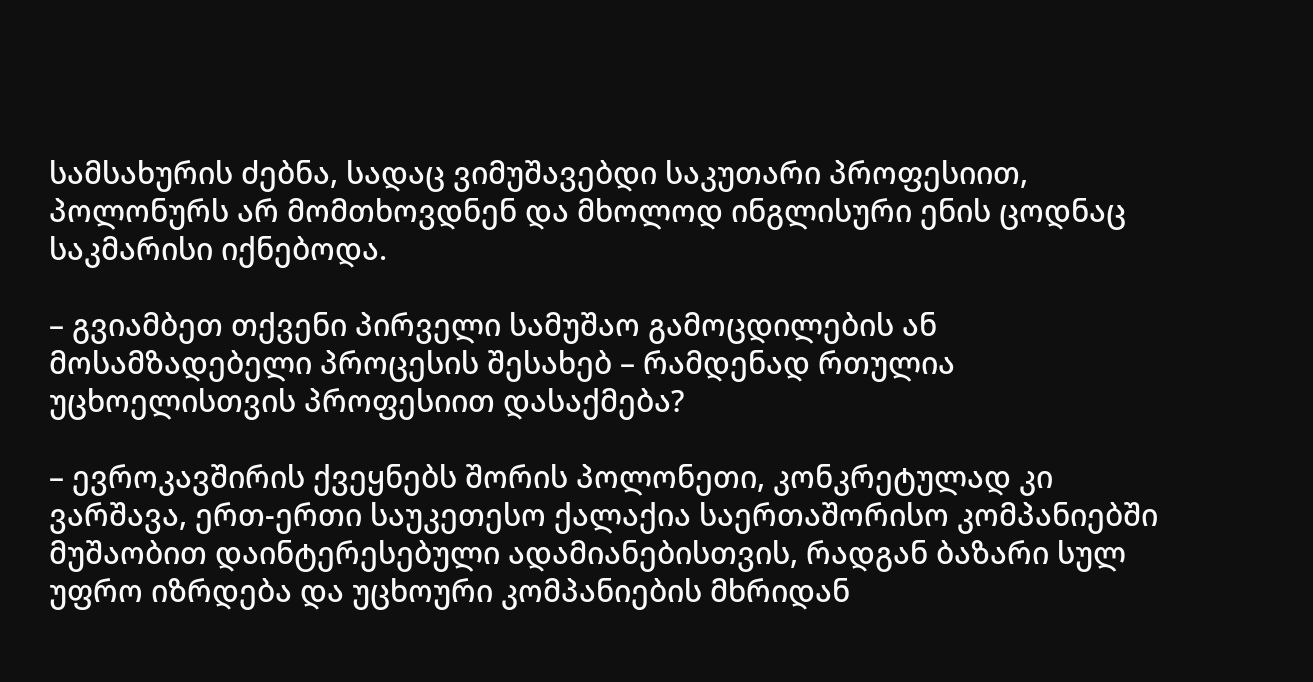სამსახურის ძებნა, სადაც ვიმუშავებდი საკუთარი პროფესიით, პოლონურს არ მომთხოვდნენ და მხოლოდ ინგლისური ენის ცოდნაც საკმარისი იქნებოდა.

– გვიამბეთ თქვენი პირველი სამუშაო გამოცდილების ან მოსამზადებელი პროცესის შესახებ – რამდენად რთულია უცხოელისთვის პროფესიით დასაქმება?

– ევროკავშირის ქვეყნებს შორის პოლონეთი, კონკრეტულად კი ვარშავა, ერთ-ერთი საუკეთესო ქალაქია საერთაშორისო კომპანიებში მუშაობით დაინტერესებული ადამიანებისთვის, რადგან ბაზარი სულ უფრო იზრდება და უცხოური კომპანიების მხრიდან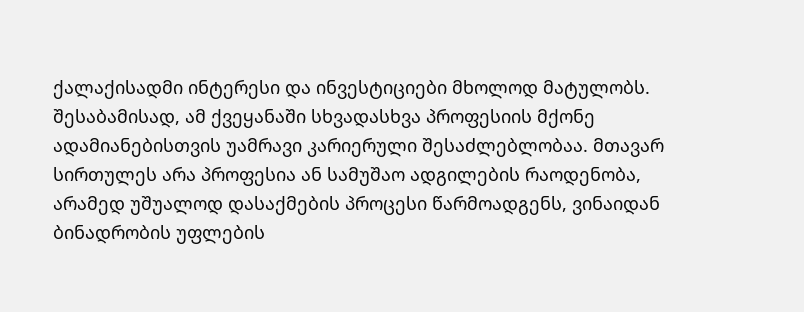ქალაქისადმი ინტერესი და ინვესტიციები მხოლოდ მატულობს. შესაბამისად, ამ ქვეყანაში სხვადასხვა პროფესიის მქონე ადამიანებისთვის უამრავი კარიერული შესაძლებლობაა. მთავარ სირთულეს არა პროფესია ან სამუშაო ადგილების რაოდენობა, არამედ უშუალოდ დასაქმების პროცესი წარმოადგენს, ვინაიდან ბინადრობის უფლების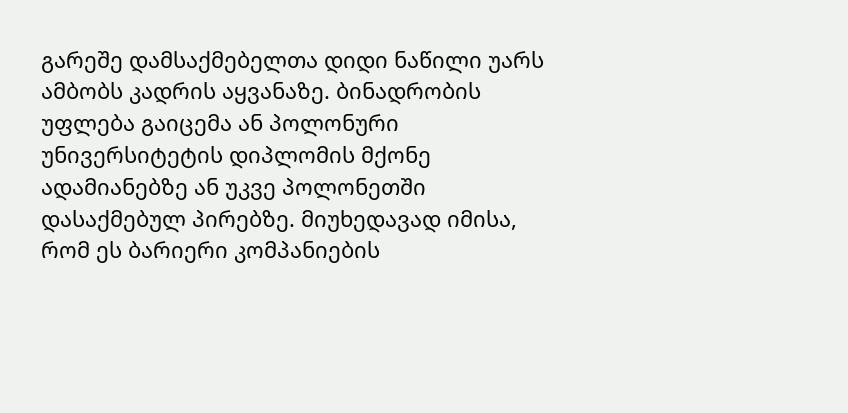გარეშე დამსაქმებელთა დიდი ნაწილი უარს ამბობს კადრის აყვანაზე. ბინადრობის უფლება გაიცემა ან პოლონური უნივერსიტეტის დიპლომის მქონე ადამიანებზე ან უკვე პოლონეთში დასაქმებულ პირებზე. მიუხედავად იმისა, რომ ეს ბარიერი კომპანიების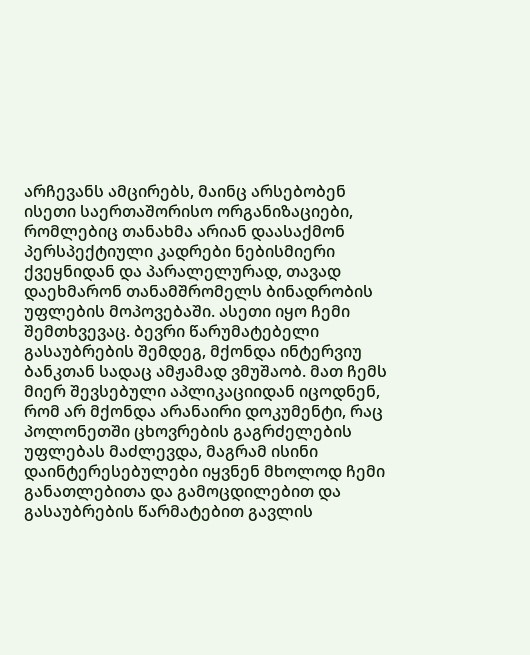არჩევანს ამცირებს, მაინც არსებობენ ისეთი საერთაშორისო ორგანიზაციები, რომლებიც თანახმა არიან დაასაქმონ პერსპექტიული კადრები ნებისმიერი ქვეყნიდან და პარალელურად, თავად დაეხმარონ თანამშრომელს ბინადრობის უფლების მოპოვებაში. ასეთი იყო ჩემი შემთხვევაც. ბევრი წარუმატებელი გასაუბრების შემდეგ, მქონდა ინტერვიუ ბანკთან სადაც ამჟამად ვმუშაობ. მათ ჩემს მიერ შევსებული აპლიკაციიდან იცოდნენ, რომ არ მქონდა არანაირი დოკუმენტი, რაც პოლონეთში ცხოვრების გაგრძელების უფლებას მაძლევდა, მაგრამ ისინი დაინტერესებულები იყვნენ მხოლოდ ჩემი განათლებითა და გამოცდილებით და გასაუბრების წარმატებით გავლის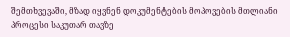შემთხვევაში, მზად იყვნენ დოკუმენტების მოპოვების მთლიანი პროცესი საკუთარ თავზე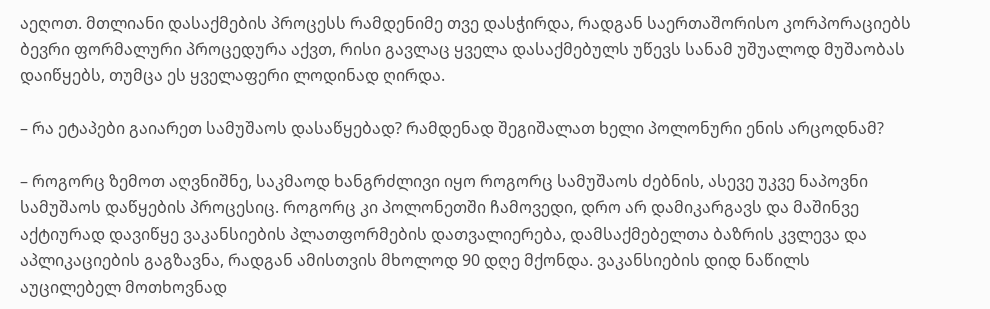აეღოთ. მთლიანი დასაქმების პროცესს რამდენიმე თვე დასჭირდა, რადგან საერთაშორისო კორპორაციებს ბევრი ფორმალური პროცედურა აქვთ, რისი გავლაც ყველა დასაქმებულს უწევს სანამ უშუალოდ მუშაობას დაიწყებს, თუმცა ეს ყველაფერი ლოდინად ღირდა.

– რა ეტაპები გაიარეთ სამუშაოს დასაწყებად? რამდენად შეგიშალათ ხელი პოლონური ენის არცოდნამ?

– როგორც ზემოთ აღვნიშნე, საკმაოდ ხანგრძლივი იყო როგორც სამუშაოს ძებნის, ასევე უკვე ნაპოვნი სამუშაოს დაწყების პროცესიც. როგორც კი პოლონეთში ჩამოვედი, დრო არ დამიკარგავს და მაშინვე აქტიურად დავიწყე ვაკანსიების პლათფორმების დათვალიერება, დამსაქმებელთა ბაზრის კვლევა და აპლიკაციების გაგზავნა, რადგან ამისთვის მხოლოდ 90 დღე მქონდა. ვაკანსიების დიდ ნაწილს აუცილებელ მოთხოვნად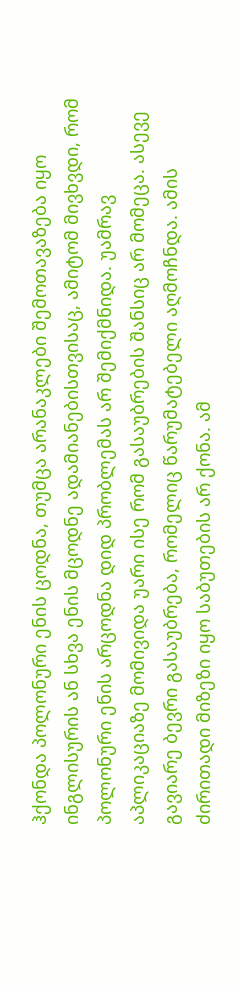ჰქონდა პოლონური ენის ცოდნა, თუმცა არანაკლები შემოთავაზება იყო ინგლისურის ან სხვა ენის მცოდნე ადამიანებისთვისაც, ამიტომ მივხვდი, რომ პოლონური ენის არცოდნა დიდ პრობლემას არ შემიქმნიდა. უამრავ აპლიკაციაზე მომივიდა უარი ისე რომ გასაუბრების შანსიც არ მომეცა. ასევე გავიარე ბევრი გასაუბრება, რომელიც წარუმატებელი აღმოჩნდა. ამის ძირითადი მიზეზი იყო საბუთების არ ქონა. ამ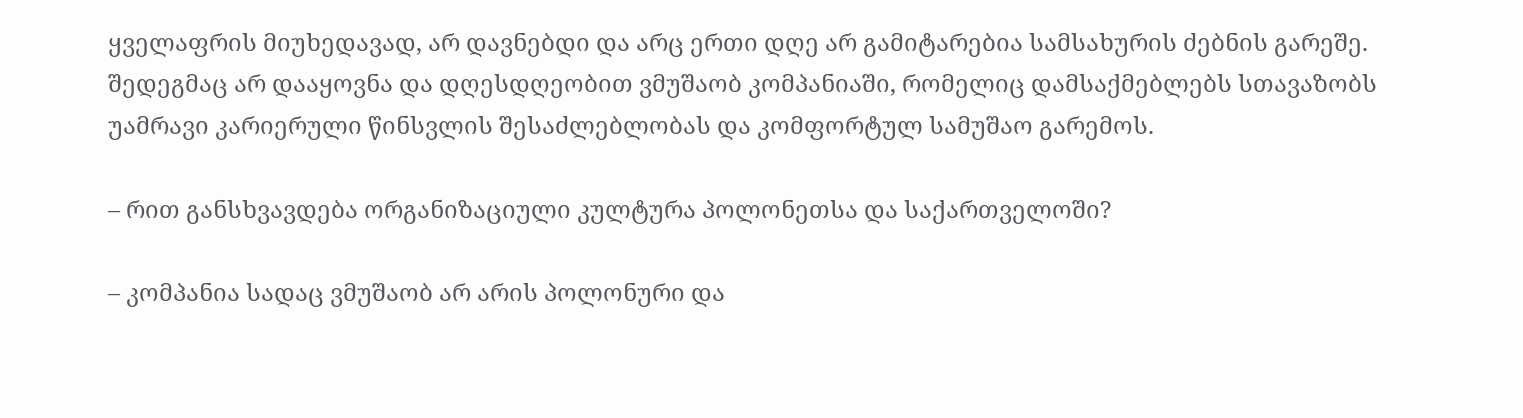ყველაფრის მიუხედავად, არ დავნებდი და არც ერთი დღე არ გამიტარებია სამსახურის ძებნის გარეშე. შედეგმაც არ დააყოვნა და დღესდღეობით ვმუშაობ კომპანიაში, რომელიც დამსაქმებლებს სთავაზობს უამრავი კარიერული წინსვლის შესაძლებლობას და კომფორტულ სამუშაო გარემოს.

– რით განსხვავდება ორგანიზაციული კულტურა პოლონეთსა და საქართველოში?

– კომპანია სადაც ვმუშაობ არ არის პოლონური და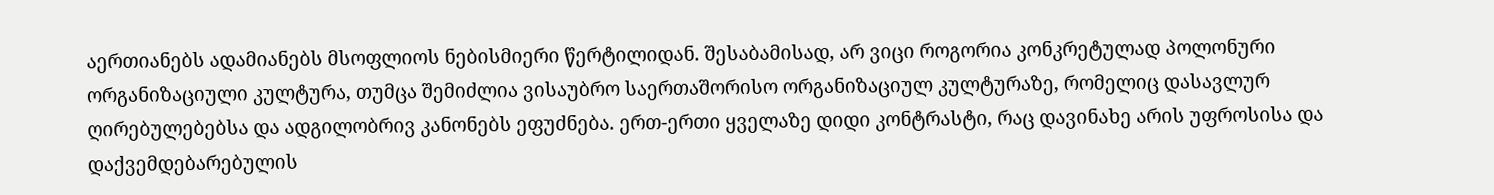აერთიანებს ადამიანებს მსოფლიოს ნებისმიერი წერტილიდან. შესაბამისად, არ ვიცი როგორია კონკრეტულად პოლონური ორგანიზაციული კულტურა, თუმცა შემიძლია ვისაუბრო საერთაშორისო ორგანიზაციულ კულტურაზე, რომელიც დასავლურ ღირებულებებსა და ადგილობრივ კანონებს ეფუძნება. ერთ-ერთი ყველაზე დიდი კონტრასტი, რაც დავინახე არის უფროსისა და დაქვემდებარებულის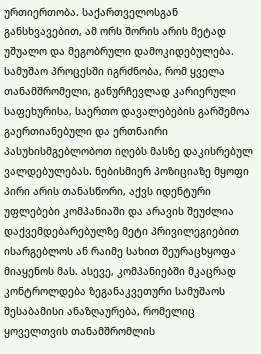ურთიერთობა. საქართველოსგან განსხვავებით, ამ ორს შორის არის მეტად უშუალო და მეგობრული დამოკიდებულება. სამუშაო პროცესში იგრძნობა, რომ ყველა თანამშრომელი, განურჩევლად კარიერული საფეხურისა, საერთო დავალებების გარშემოა გაერთიანებული და ერთნაირი პასუხისმგებლობოთ იღებს მასზე დაკისრებულ ვალდებულებას. ნებისმიერ პოზიციაზე მყოფი პირი არის თანასწორი, აქვს იდენტური უფლებები კომპანიაში და არავის შეუძლია დაქვემდებარებულზე მეტი პრივილეგიებით ისარგებლოს ან რაიმე სახით შეურაცხყოფა მიაყენოს მას. ასევე, კომპანიებში მკაცრად კონტროლდება ზეგანაკვეთური სამუშაოს შესაბამისი ანაზღაურება, რომელიც ყოველთვის თანამშრომლის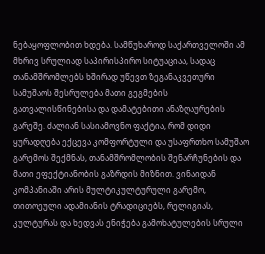ნებაყოფლობით ხდება. სამწუხაროდ საქართველოში ამ მხრივ სრულიად საპირისპირო სიტუაციაა, სადაც თანამშრომლებს ხშირად უწევთ ზეგანაკვეთური სამუშაოს შესრულება მათი გეგმების გათვალისწინებისა და დამატებითი ანაზღაურების გარეშე. ძალიან სასიამოვნო ფაქტია, რომ დიდი ყურადღება ექცევა კომფორტული და უსაფრთხო სამუშაო გარემოს შექმნას, თანამშრომლობის შენარჩუნების და მათი ეფექტიანობის გაზრდის მიზნით. ვინაიდან კომპანიაში არის მულტიკულტურული გარემო, თითოეული ადამიანის ტრადიციებს, რელიგიას, კულტურას და ხედვას ენიჭება გამოხატულების სრული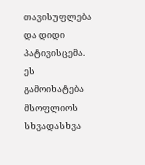თავისუფლება და დიდი პატივისცემა. ეს გამოიხატება მსოფლიოს სხვადასხვა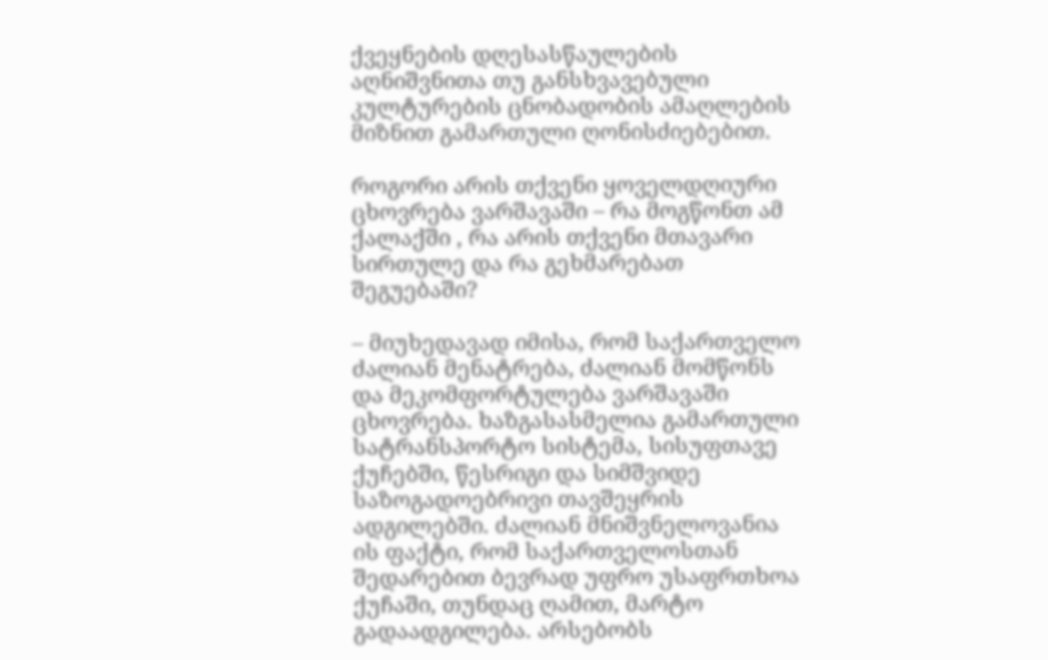ქვეყნების დღესასწაულების აღნიშვნითა თუ განსხვავებული კულტურების ცნობადობის ამაღლების მიზნით გამართული ღონისძიებებით.

როგორი არის თქვენი ყოველდღიური ცხოვრება ვარშავაში – რა მოგწონთ ამ ქალაქში , რა არის თქვენი მთავარი სირთულე და რა გეხმარებათ შეგუებაში?

– მიუხედავად იმისა, რომ საქართველო ძალიან მენატრება, ძალიან მომწონს და მეკომფორტულება ვარშავაში ცხოვრება. ხაზგასასმელია გამართული სატრანსპორტო სისტემა, სისუფთავე ქუჩებში, წესრიგი და სიმშვიდე საზოგადოებრივი თავშეყრის ადგილებში. ძალიან მნიშვნელოვანია ის ფაქტი, რომ საქართველოსთან შედარებით ბევრად უფრო უსაფრთხოა ქუჩაში, თუნდაც ღამით, მარტო გადაადგილება. არსებობს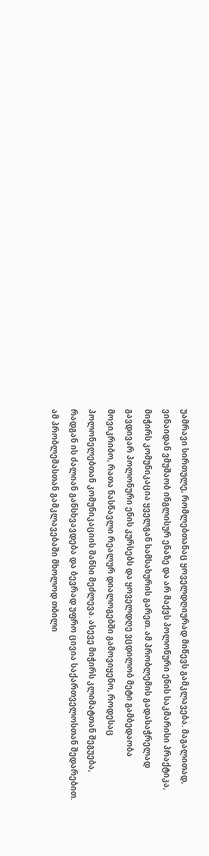უამრავი სირთულე, რომლებთანაც ყოველდღიურად მიწევს გამკლავება. მაგალითად, ვინაიდან ვმუშაობ ინგლისურ ენაზე და არ მაქვს პოლონური ენის საკმარისი პრაქტიკა, მიჭირს კომუნიკაცია ყველგან სამსახურის გარეთ. ამ პრობლემის გადასაჭრელად გავდივარ პოლონური ენის კურსებს და ყოველდღე ვცდილობ მეტი გამბედაობა მოვიკრიბო, რათა ნასწავლი რეალურ დიალოგებში გამოვიყენო, როდესაც პოლონელებთან კომუნიკაციის შანსი მეძლევა. ასევე მიჭირს კლიმატთან შეგუება, რადგან ის ძალიან განსხვავდება და ბევრად უფრო ცივია საქართველოსთან შედარებით. ამ პრობლემასთან გამკლავებაში მხოლოდ თბილი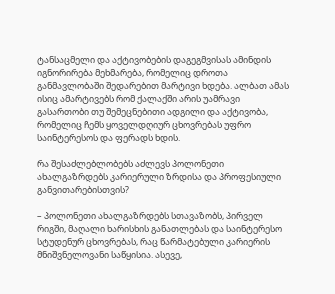ტანსაცმელი და აქტივობების დაგეგმვისას ამინდის იგნორირება მეხმარება, რომელიც დროთა განმავლობაში შედარებით მარტივი ხდება. ალბათ ამას ისიც ამარტივებს რომ ქალაქში არის უამრავი გასართობი თუ შემეცნებითი ადგილი და აქტივობა, რომელიც ჩემს ყოველდღიურ ცხოვრებას უფრო საინტერესოს და ფერადს ხდის.

რა შესაძლებლობებს აძლევს პოლონეთი ახალგაზრდებს კარიერული ზრდისა და პროფესიული განვითარებისთვის?

– პოლონეთი ახალგაზრდებს სთავაზობს, პირველ რიგში, მაღალი ხარისხის განათლებას და საინტერესო სტუდენურ ცხოვრებას, რაც წარმატებული კარიერის მნიშვნელოვანი საწყისია. ასევე,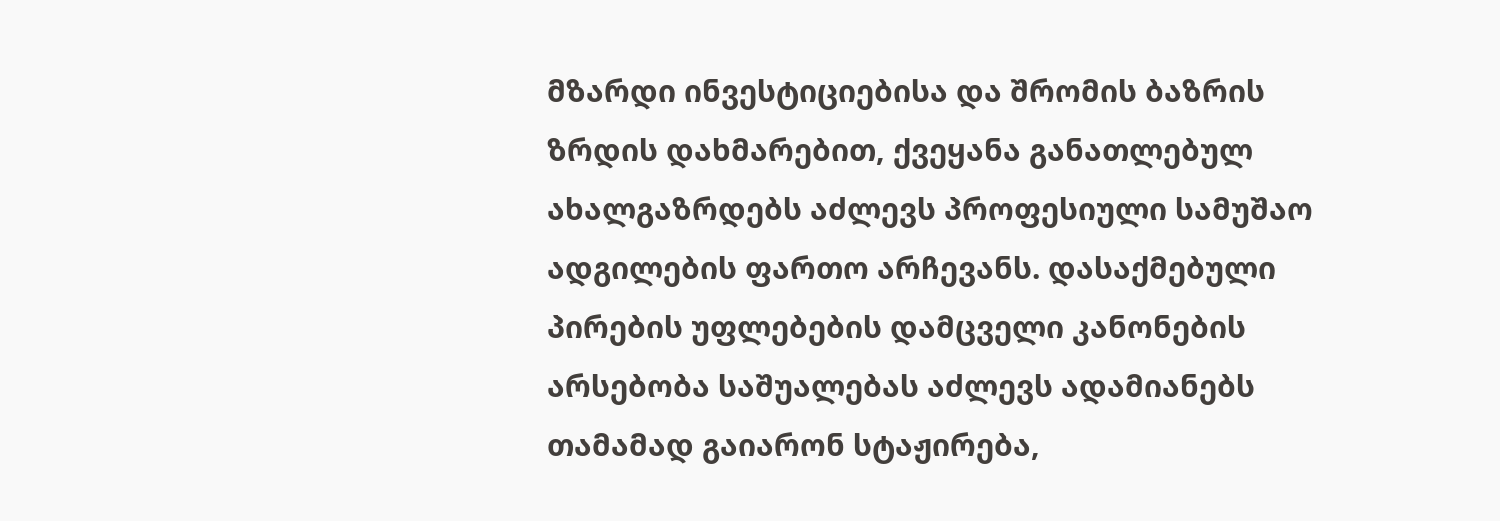მზარდი ინვესტიციებისა და შრომის ბაზრის ზრდის დახმარებით, ქვეყანა განათლებულ ახალგაზრდებს აძლევს პროფესიული სამუშაო ადგილების ფართო არჩევანს. დასაქმებული პირების უფლებების დამცველი კანონების არსებობა საშუალებას აძლევს ადამიანებს თამამად გაიარონ სტაჟირება,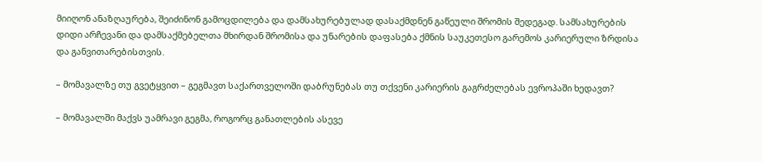მიიღონ ანაზღაურება, შეიძინონ გამოცდილება და დამსახურებულად დასაქმდნენ გაწეული შრომის შედეგად. სამსახურების დიდი არჩევანი და დამსაქმებელთა მხირდან შრომისა და უნარების დაფასება ქმნის საუკეთესო გარემოს კარიერული ზრდისა და განვითარებისთვის.

– მომავალზე თუ გვეტყვით – გეგმავთ საქართველოში დაბრუნებას თუ თქვენი კარიერის გაგრძელებას ევროპაში ხედავთ?

– მომავალში მაქვს უამრავი გეგმა, როგორც განათლების ასევე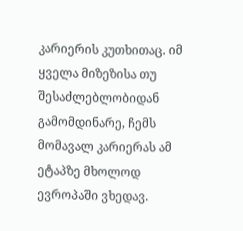კარიერის კუთხითაც. იმ ყველა მიზეზისა თუ შესაძლებლობიდან გამომდინარე, ჩემს მომავალ კარიერას ამ ეტაპზე მხოლოდ ევროპაში ვხედავ.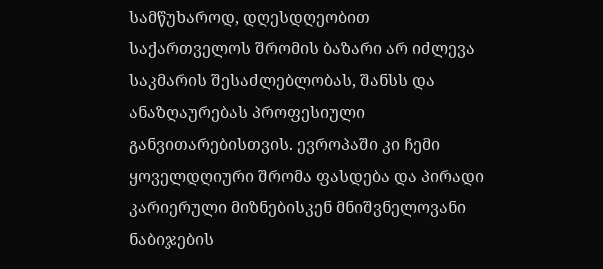სამწუხაროდ, დღესდღეობით საქართველოს შრომის ბაზარი არ იძლევა საკმარის შესაძლებლობას, შანსს და ანაზღაურებას პროფესიული განვითარებისთვის. ევროპაში კი ჩემი ყოველდღიური შრომა ფასდება და პირადი კარიერული მიზნებისკენ მნიშვნელოვანი ნაბიჯების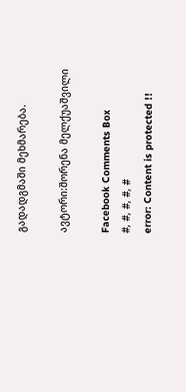გადადგმაში მეხმარება.

ავტორი:შორენა მელქუაშვილი

Facebook Comments Box
#, #, #, #, #
error: Content is protected !!